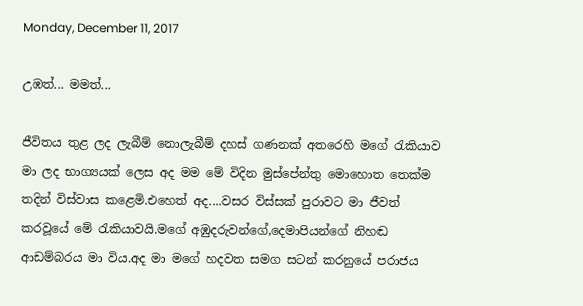Monday, December 11, 2017

උඹත්... මමත්...

ජීවිතය තුළ ලද ලැබීම් නොලැබීම් දහස් ගණනක් අතරෙහි මගේ රැකියාව මා ලද භාග්‍යයක් ලෙස අද මම මේ විදින මුස්පේන්තු මොහොත තෙක්ම තදින් විස්වාස කළෙමි.එහෙත් අද....වසර විස්සක් පුරාව‍ට මා ජීවත් කරවූයේ මේ රැකියාවයි.මගේ අඹුදරුවන්ගේ,දෙමාපියන්ගේ නිහඬ ආඩම්බරය මා විය.අද මා මගේ හදවත සමග සටන් කරනුයේ පරාජය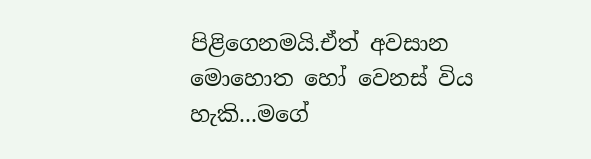පිළිගෙනමයි.ඒත් අවසාන මොහොත හෝ වෙනස් විය හැකි...මගේ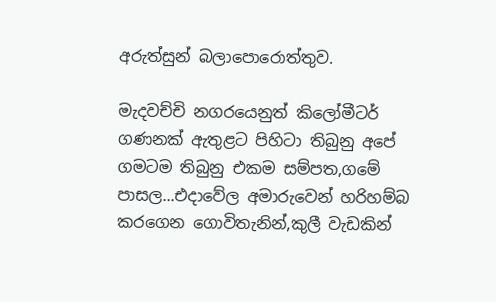අරුත්සුන් බලාපොරොත්තුව.

මැදවච්චි නගරයෙනුත් කිලෝමීටර් ගණනක් ඇතුළට පිහිටා තිබුනු අපේ ගමටම තිබුනු එකම සම්පත,ගමේ පාසල...එදාවේල අමාරුවෙන් හරිහම්බ කරගෙන ගොවිතැනින්,කුලී වැඩකින්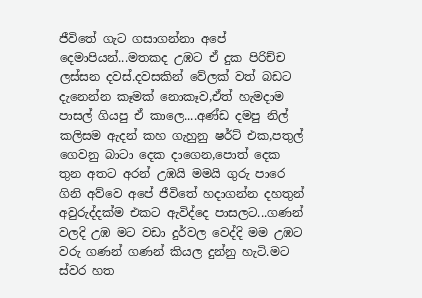ජීවිතේ ගැට ගසාගන්නා අපේ දෙමාපියන්...මතකද උඹට ඒ දුක පිරිච්ච ලස්සන දවස්.දවසකින් වේලක් වත් බඩට දැනෙන්න කෑමක් නොකෑව,ඒත් හැමදාම පාසල් ගියපු ඒ කාලෙ....අණ්ඩ දමපු නිල් කලිසම ඇදන් කහ ගැහුනු ෂර්ට් එක,පතුල් ගෙවනු බාටා දෙක දාගෙන,පොත් දෙක තුන අතට අරන් උඹයි මමයි ගුරු පාරෙ ගිනි අව්වෙ අපේ ජීවිතේ හදාගන්න දහතුන් අවුරුද්දක්ම එකට ඇවිද්දෙ පාසලට...ගණන් වලදි උඹ මට වඩා දුර්වල වෙද්දි මම උඹට වරු ගණන් ගණන් කියල දුන්නු හැටි.මට ස්වර හත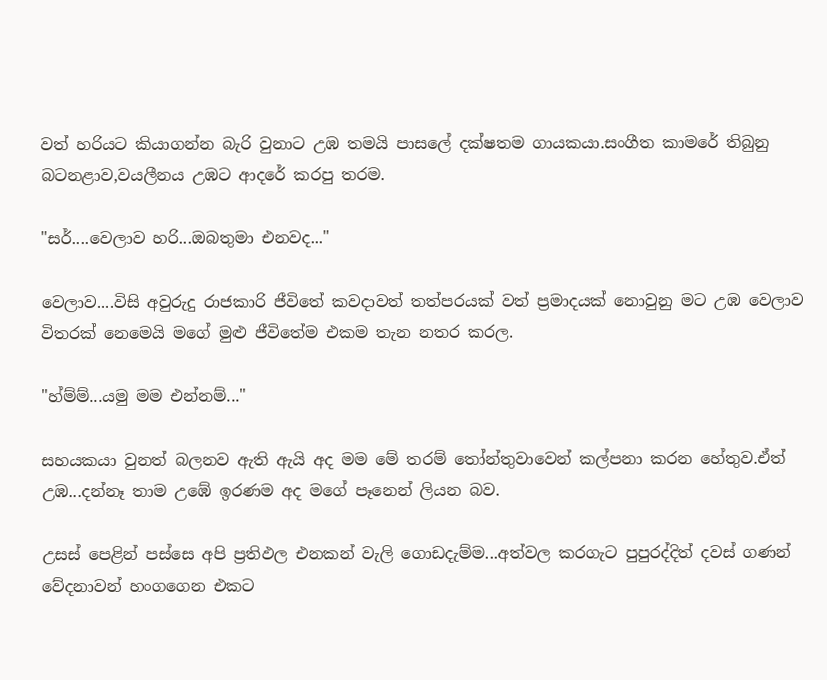වත් හරියට කියාගන්න බැරි වුනාට උඹ තමයි පාසලේ දක්ෂතම ගායකයා.සංගීත කාමරේ තිබුනු බටනළාව,වයලීනය උඹට ආදරේ කරපු තරම.

"සර්....වෙලාව හරි...ඔබතුමා එනවද..."

වෙලාව....විසි අවුරුදු රාජකාරි ජීවිතේ කවදාවත් තත්පරයක් වත් ප්‍රමාදයක් නොවුනු මට උඹ වෙලාව විතරක් නෙමෙයි මගේ මුළු ජීවිතේම එකම තැන නතර කරල.

"හ්ම්ම්...යමු මම එන්නම්..."

සහයකයා වුනත් බලනව ඇති ඇයි අද මම මේ තරම් තෝන්තුවාවෙන් කල්පනා කරන හේතුව.ඒත් උඹ...දන්නෑ තාම උඹේ ඉරණම අද මගේ පෑනෙන් ලියන බව.

උසස් පෙළින් පස්සෙ අපි ප්‍රතිඵල එනකන් වැලි ගොඩදැම්ම...අත්වල කරගැට පුපුරද්දිත් දවස් ගණන් වේදනාවන් හංගගෙන එකට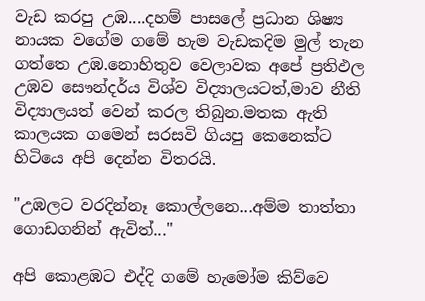වැඩ කරපු උඹ....දහම් පාසලේ ප්‍රධාන ශිෂ්‍ය නායක වගේම ගමේ හැම වැඩකදිම මුල් තැන ගත්තෙ උඹ.නොහිතුව වෙලාවක අපේ ප්‍රතිඵල උඹව සෞන්දර්ය විශ්ව විද්‍යාලයටත්,මාව නීති විද්‍යාලයත් වෙන් කරල තිබුන.මතක ඇති කාලයක ගමෙන් සරසවි ගියපු කෙනෙක්ට හිටියෙ අපි දෙන්න විතරයි.

"උඹලට වරදින්නෑ කොල්ලනෙ...අම්ම තාත්තා ගොඩගනින් ඇවිත්..."

අපි කොළඹට එද්දි ගමේ හැමෝම කිව්වෙ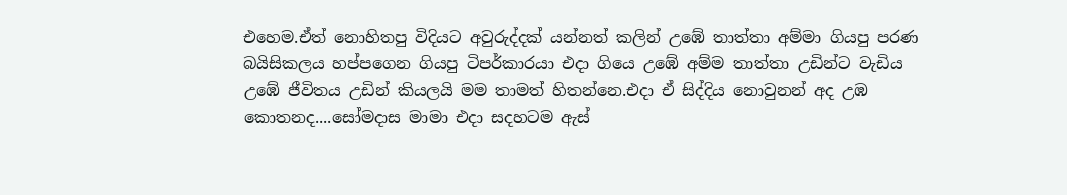එහෙම.ඒත් නොහිතපු විදියට අවුරුද්දක් යන්නත් කලින් උඹේ තාත්තා අම්මා ගියපු පරණ බයිසිකලය හප්පගෙන ගියපු ටිපර්කාරයා එදා ගියෙ උඹේ අම්ම තාත්තා උඩින්ට වැඩිය උඹේ ජීවිතය උඩින් කියලයි මම තාමත් හිතන්නෙ.එදා ඒ සිද්දිය නොවුනන් අද උඹ කොතනද....සෝමදාස මාමා එදා සදහටම ඇස්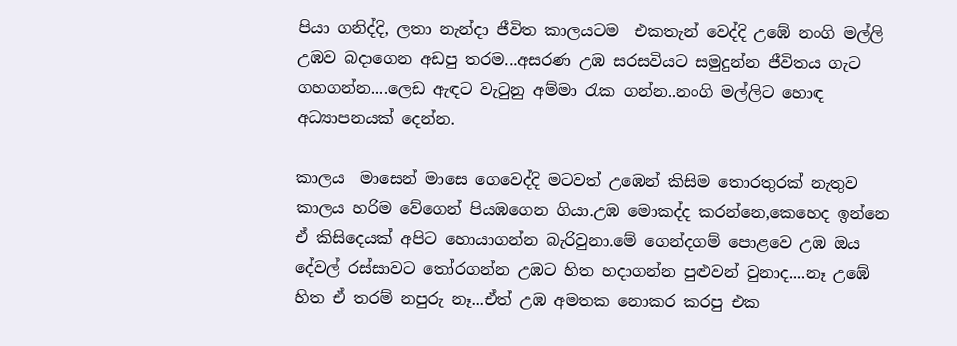පියා ගනිද්දි, ලතා නැන්දා ජීවිත කාලයටම  එකතැන් වෙද්දි උඹේ නංගි මල්ලි උඹව බදාගෙන අඩපු තරම...අසරණ උඹ සරසවියට සමුදුන්න ජීවිතය ගැට ගහගන්න....ලෙඩ ඇඳට වැටුනු අම්මා රැක ගන්න..නංගි මල්ලිට හොඳ අධ්‍යාපනයක් දෙන්න.

කාලය  මාසෙන් මාසෙ ගෙවෙද්දි මටවත් උඹෙන් කිසිම තොරතුරක් නැතුව කාලය හරිම වේගෙන් පියඹගෙන ගියා.උඹ මොකද්ද කරන්නෙ,කෙහෙද ඉන්නෙ ඒ කිසිදෙයක් අපිට හොයාගන්න බැරිවුනා.මේ ගෙන්දගම් පොළවෙ උඹ ඔය දේවල් රස්සාවට තෝරගන්න උඹට හිත හදාගන්න පුළුවන් වුනාද....නෑ උඹේ හිත ඒ තරම් නපුරු නෑ...ඒත් උඹ අමතක නොකර කරපු එක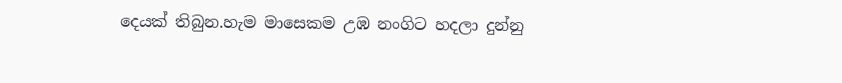දෙයක් තිබුන.හැම මාසෙකම උඹ නංගිට හදලා දුන්නු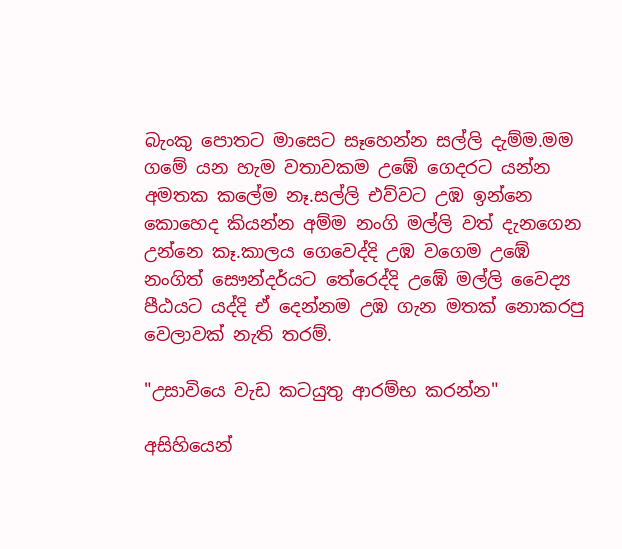බැංකු පොතට මාසෙට සෑහෙන්න සල්ලි දැම්ම.මම ගමේ යන හැම වතාවකම උඹේ ගෙදරට යන්න අමතක කලේම නෑ.සල්ලි එව්වට උඹ ඉන්නෙ කොහෙද කියන්න අම්ම නංගි මල්ලි වත් දැනගෙන උන්නෙ කෑ.කාලය ගෙවෙද්දි උඹ වගෙම උඹේ නංගිත් සෞන්දර්යට තේරෙද්දි උඹේ මල්ලි වෛද්‍ය  පීඨයට යද්දි ඒ දෙන්නම උඹ ගැන මතක් නොකරපු වෙලාවක් නැති තරම්.

"උසාවියෙ වැඩ කටයුතු ආරම්භ කරන්න"

අසිහියෙන්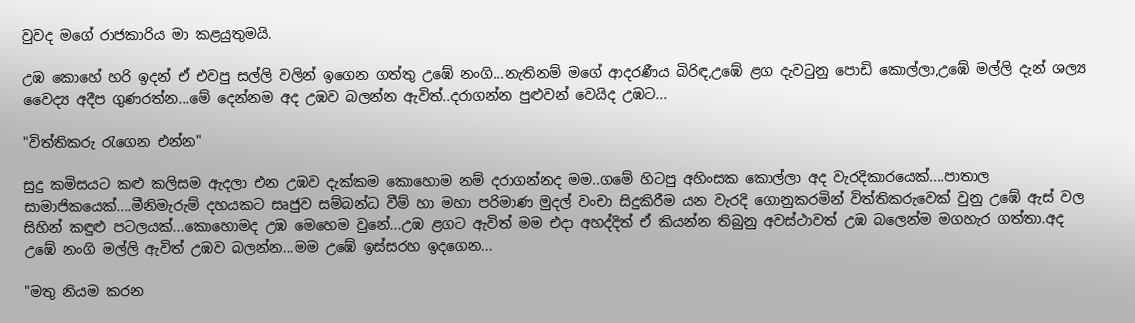වුවද මගේ රාජකාරිය මා කළයුතුමයි.

උඹ කොහේ හරි ඉදන් ඒ එවපු සල්ලි වලින් ඉගෙන ගත්තු උඹේ නංගි...නැතිනම් මගේ ආදරණීය බිරිඳ,උඹේ ළග දැවටුනු පොඩි කොල්ලා,උඹේ මල්ලි දැන් ශල්‍ය වෛද්‍ය අදීප ගුණරත්න...මේ දෙන්නම අද උඹව බලන්න ඇවිත්..දරාගන්න පුළුවන් වෙයිද උඹට...

"විත්තිකරු රැගෙන එන්න"

සුදු කමිසයට කළු කලිසම ඇදලා එන උඹව දැක්කම කොහොම නම් දරාගන්නද මම..ගමේ හිටපු අහිංසක කොල්ලා අද වැරදිකාරයෙක්....පාතාල සාමාජිකයෙක්....මීනිමැරුම් දහයකට සෘජුව සම්බන්ධ වීම් හා මහා පරිමාණ මුදල් වංචා සිදුකිරීම යන වැරදි ගොනුකරමින් විත්තිකරුවෙක් වුනු උඹේ ඇස් වල සිහින් කඳුළු පටලයක්...කොහොමද උඹ මෙහෙම වුනේ...උඹ ළගට ඇවිත් මම එදා අහද්දිත් ඒ කියන්න තිබුනු අවස්ථාවත් උඹ බලෙන්ම මගහැර ගත්තා.අද උඹේ නංගි මල්ලි ඇවිත් උඹව බලන්න...මම උඹේ ඉස්සරහ ඉදගෙන...

"මතු නියම කරන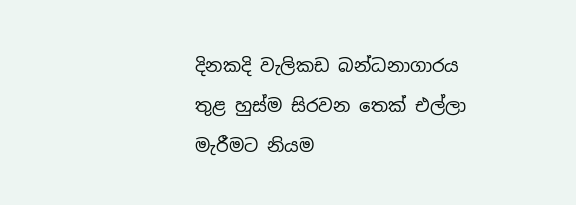දිනකදි වැලිකඩ බන්ධනාගාරය තුළ හුස්ම සිරවන තෙක් එල්ලා මැරීමට නියම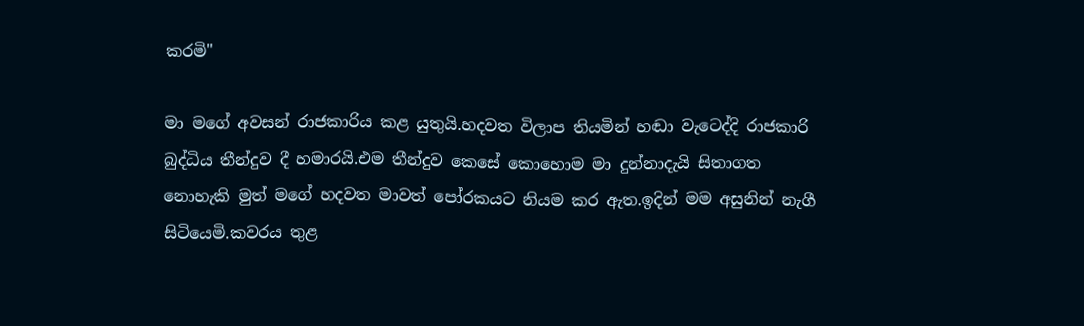කරමි"

මා මගේ අවසන් රාජකාරිය කළ යුතුයි.හදවත විලාප තියමින් හඬා වැටෙද්දි රාජකාරි බුද්ධිය තීන්දුව දී හමාරයි.එම තීන්දුව කෙසේ කොහොම මා දුන්නාදැයි සිතාගත නොහැකි මුත් මගේ හදවත මාවත් පෝරකයට නියම කර ඇත.ඉදින් මම අසුනින් නැගී සිටියෙමි.කවරය තුළ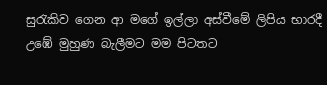සුරැකිව ගෙන ආ මගේ ඉල්ලා අස්වීමේ ලිපිය භාරදී උඹේ මුහුණ බැලීමට මම පිටතට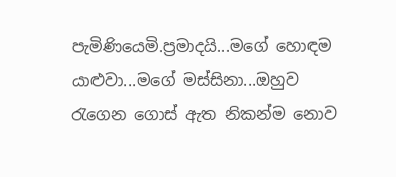පැමිණියෙමි.ප්‍රමාදයි...මගේ හොඳම යාළුවා...මගේ මස්සිනා...ඔහුව රැගෙන ගොස් ඇත නිකන්ම නොව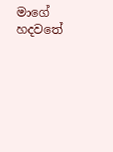මාගේ හදවතේ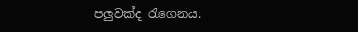පලුවක්ද රැගෙනය.